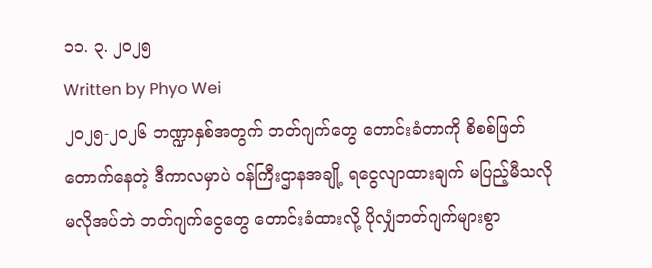၁၁. ၃. ၂၀၂၅
Written by Phyo Wei
၂၀၂၅-၂၀၂၆ ဘဏ္ဍာနှစ်အတွက် ဘတ်ဂျက်တွေ တောင်းခံတာကို စိစစ်ဖြတ်တောက်နေတဲ့ ဒီကာလမှာပဲ ဝန်ကြီးဌာနအချို့ ရငွေလျာထားချက် မပြည့်မီသလို မလိုအပ်ဘဲ ဘတ်ဂျက်ငွေတွေ တောင်းခံထားလို့ ပိုလျှံဘတ်ဂျက်များစွာ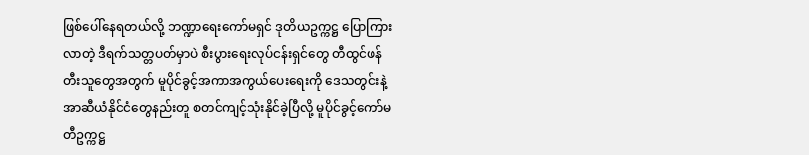ဖြစ်ပေါ်နေရတယ်လို့ ဘဏ္ဍာရေးကော်မရှင် ဒုတိယဥက္ကဋ္ဌ ပြောကြားလာတဲ့ ဒီရက်သတ္တပတ်မှာပဲ စီးပွားရေးလုပ်ငန်းရှင်တွေ တီထွင်ဖန်တီးသူတွေအတွက် မူပိုင်ခွင့်အကာအကွယ်ပေးရေးကို ဒေသတွင်းနဲ့ အာဆီယံနိုင်ငံတွေနည်းတူ စတင်ကျင့်သုံးနိုင်ခဲ့ပြီလို့ မူပိုင်ခွင့်ကော်မတီဥက္ကဋ္ဌ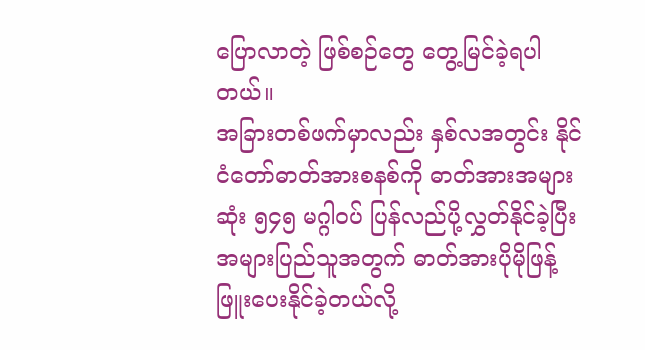ပြောလာတဲ့ ဖြစ်စဉ်တွေ တွေ့မြင်ခဲ့ရပါတယ်။
အခြားတစ်ဖက်မှာလည်း နှစ်လအတွင်း နိုင်ငံတော်ဓာတ်အားစနစ်ကို ဓာတ်အားအများဆုံး ၅၄၅ မဂ္ဂါဝပ် ပြန်လည်ပို့လွှတ်နိုင်ခဲ့ပြီး အများပြည်သူအတွက် ဓာတ်အားပိုမိုဖြန့်ဖြူးပေးနိုင်ခဲ့တယ်လို့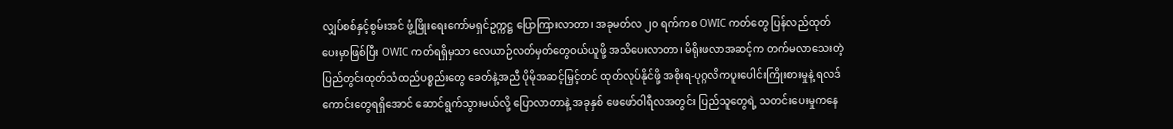လျှပ်စစ်နှင့်စွမ်းအင် ဖွံ့ဖြိုးရေးကော်မရှင်ဥက္ကဋ္ဌ ပြောကြားလာတာ၊ အခုမတ်လ ၂၀ ရက်ကစ OWIC ကတ်တွေ ပြန်လည်ထုတ်ပေးမှာဖြစ်ပြီး OWIC ကတ်ရရှိမှသာ လေယာဉ်လတ်မှတ်တွေဝယ်ယူဖို့ အသိပေးလာတာ၊ မိရိုးဖလာအဆင့်က တက်မလာသေးတဲ့ ပြည်တွင်းထုတ်သံထည်ပစ္စည်းတွေ ခေတ်နဲ့အညီ ပိုမိုအဆင့်မြှင့်တင် ထုတ်လုပ်နိုင်ဖို့ အစိုးရ-ပုဂ္ဂလိကပူးပေါင်းကြိုးစားမှုနဲ့ ရလဒ်ကောင်းတွေရရှိအောင် ဆောင်ရွက်သွားမယ်လို့ ပြောလာတာနဲ့ အခုနှစ် ဖေဖော်ဝါရီလအတွင်း ပြည်သူတွေရဲ့ သတင်းပေးမှုကနေ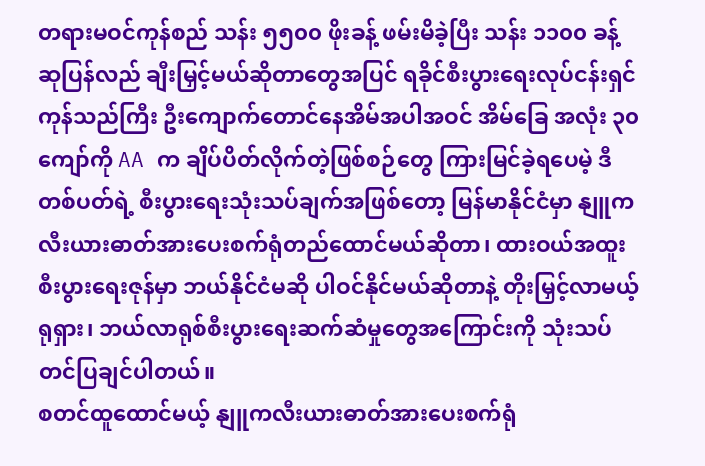တရားမဝင်ကုန်စည် သန်း ၅၅၀၀ ဖိုးခန့် ဖမ်းမိခဲ့ပြီး သန်း ၁၁၀၀ ခန့် ဆုပြန်လည် ချီးမြှင့်မယ်ဆိုတာတွေအပြင် ရခိုင်စီးပွားရေးလုပ်ငန်းရှင် ကုန်သည်ကြီး ဦးကျောက်တောင်နေအိမ်အပါအဝင် အိမ်ခြေ အလုံး ၃၀ ကျော်ကို AA က ချိပ်ပိတ်လိုက်တဲ့ဖြစ်စဉ်တွေ ကြားမြင်ခဲ့ရပေမဲ့ ဒီတစ်ပတ်ရဲ့ စီးပွားရေးသုံးသပ်ချက်အဖြစ်တော့ မြန်မာနိုင်ငံမှာ နျူကလီးယားဓာတ်အားပေးစက်ရုံတည်ထောင်မယ်ဆိုတာ၊ ထားဝယ်အထူးစီးပွားရေးဇုန်မှာ ဘယ်နိုင်ငံမဆို ပါဝင်နိုင်မယ်ဆိုတာနဲ့ တိုးမြှင့်လာမယ့် ရုရှား၊ ဘယ်လာရုစ်စီးပွားရေးဆက်ဆံမှုတွေအကြောင်းကို သုံးသပ်တင်ပြချင်ပါတယ်။
စတင်ထူထောင်မယ့် နျူကလီးယားဓာတ်အားပေးစက်ရုံ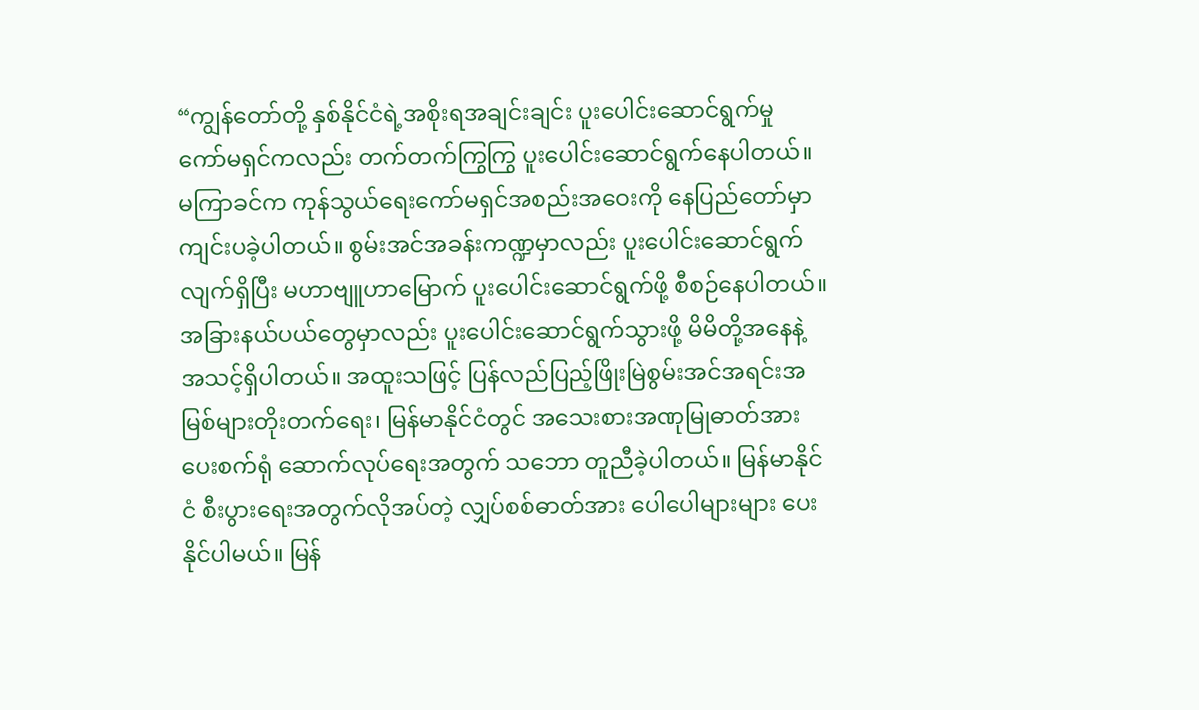“ကျွန်တော်တို့ နှစ်နိုင်ငံရဲ့အစိုးရအချင်းချင်း ပူးပေါင်းဆောင်ရွက်မှု ကော်မရှင်ကလည်း တက်တက်ကြွကြွ ပူးပေါင်းဆောင်ရွက်နေပါတယ်။ မကြာခင်က ကုန်သွယ်ရေးကော်မရှင်အစည်းအဝေးကို နေပြည်တော်မှာ ကျင်းပခဲ့ပါတယ်။ စွမ်းအင်အခန်းကဏ္ဍမှာလည်း ပူးပေါင်းဆောင်ရွက်လျက်ရှိပြီး မဟာဗျူဟာမြောက် ပူးပေါင်းဆောင်ရွက်ဖို့ စီစဉ်နေပါတယ်။ အခြားနယ်ပယ်တွေမှာလည်း ပူးပေါင်းဆောင်ရွက်သွားဖို့ မိမိတို့အနေနဲ့ အသင့်ရှိပါတယ်။ အထူးသဖြင့် ပြန်လည်ပြည့်ဖြိုးမြဲစွမ်းအင်အရင်းအမြစ်များတိုးတက်ရေး၊ မြန်မာနိုင်ငံတွင် အသေးစားအဏုမြုဓာတ်အားပေးစက်ရုံ ဆောက်လုပ်ရေးအတွက် သဘော တူညီခဲ့ပါတယ်။ မြန်မာနိုင်ငံ စီးပွားရေးအတွက်လိုအပ်တဲ့ လျှပ်စစ်ဓာတ်အား ပေါပေါများများ ပေးနိုင်ပါမယ်။ မြန်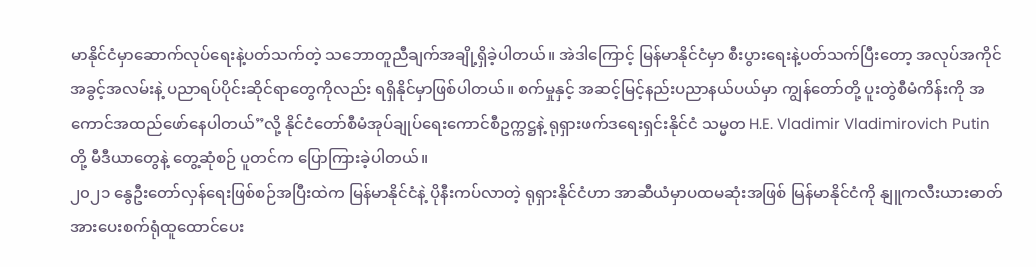မာနိုင်ငံမှာဆောက်လုပ်ရေးနဲ့ပတ်သက်တဲ့ သဘောတူညီချက်အချို့ရှိခဲ့ပါတယ်။ အဲဒါကြောင့် မြန်မာနိုင်ငံမှာ စီးပွားရေးနဲ့ပတ်သက်ပြီးတော့ အလုပ်အကိုင်အခွင့်အလမ်းနဲ့ ပညာရပ်ပိုင်းဆိုင်ရာတွေကိုလည်း ရရှိနိုင်မှာဖြစ်ပါတယ်။ စက်မှုနှင့် အဆင့်မြင့်နည်းပညာနယ်ပယ်မှာ ကျွန်တော်တို့ ပူးတွဲစီမံကိန်းကို အကောင်အထည်ဖော်နေပါတယ်”လို့ နိုင်ငံတော်စီမံအုပ်ချုပ်ရေးကောင်စီဥက္ကဋ္ဌနဲ့ ရုရှားဖက်ဒရေးရှင်းနိုင်ငံ သမ္မတ H.E. Vladimir Vladimirovich Putin တို့ မီဒီယာတွေနဲ့ တွေ့ဆုံစဉ် ပူတင်က ပြောကြားခဲ့ပါတယ်။
၂၀၂၁ နွေဦးတော်လှန်ရေးဖြစ်စဉ်အပြီးထဲက မြန်မာနိုင်ငံနဲ့ ပိုနီးကပ်လာတဲ့ ရုရှားနိုင်ငံဟာ အာဆီယံမှာပထမဆုံးအဖြစ် မြန်မာနိုင်ငံကို နျူကလီးယားဓာတ်အားပေးစက်ရုံထူထောင်ပေး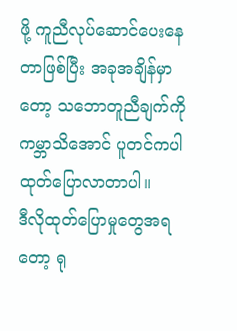ဖို့ ကူညီလုပ်ဆောင်ပေးနေတာဖြစ်ပြီး အခုအချိန်မှာတော့ သဘောတူညီချက်ကို ကမ္ဘာသိအောင် ပူတင်ကပါ ထုတ်ပြောလာတာပါ။
ဒီလိုထုတ်ပြောမှုတွေအရတော့ ရု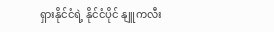ရှားနိုင်ငံရဲ့ နိုင်ငံပိုင် နျူကလီး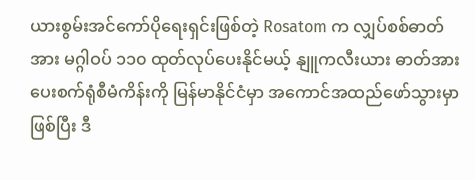ယားစွမ်းအင်ကော်ပိုရေးရှင်းဖြစ်တဲ့ Rosatom က လျှပ်စစ်ဓာတ်အား မဂ္ဂါဝပ် ၁၁၀ ထုတ်လုပ်ပေးနိုင်မယ့် နျူကလီးယား ဓာတ်အားပေးစက်ရုံစီမံကိန်းကို မြန်မာနိုင်ငံမှာ အကောင်အထည်ဖော်သွားမှာဖြစ်ပြီး ဒီ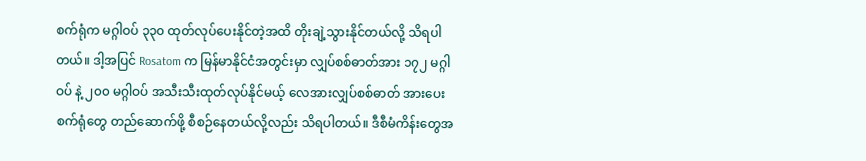စက်ရုံက မဂ္ဂါဝပ် ၃၃၀ ထုတ်လုပ်ပေးနိုင်တဲ့အထိ တိုးချဲ့သွားနိုင်တယ်လို့ သိရပါတယ်။ ဒါ့အပြင် Rosatom က မြန်မာနိုင်ငံအတွင်းမှာ လျှပ်စစ်ဓာတ်အား ၁၇၂ မဂ္ဂါဝပ် နဲ့ ၂၀၀ မဂ္ဂါဝပ် အသီးသီးထုတ်လုပ်နိုင်မယ့် လေအားလျှပ်စစ်ဓာတ် အားပေးစက်ရုံတွေ တည်ဆောက်ဖို့ စီစဉ်နေတယ်လို့လည်း သိရပါတယ်။ ဒီစီမံကိန်းတွေအ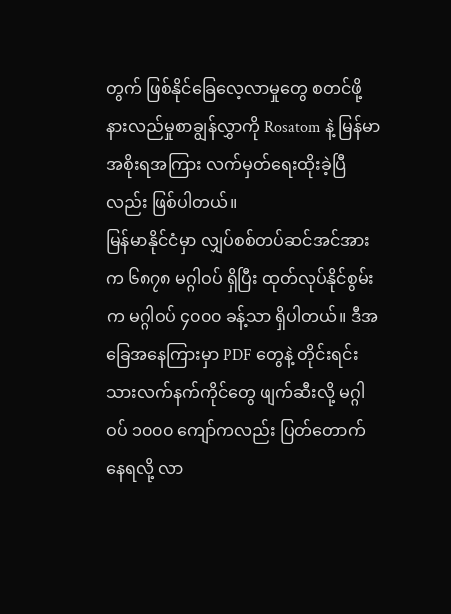တွက် ဖြစ်နိုင်ခြေလေ့လာမှုတွေ စတင်ဖို့ နားလည်မှုစာချွန်လွှာကို Rosatom နဲ့ မြန်မာအစိုးရအကြား လက်မှတ်ရေးထိုးခဲ့ပြီလည်း ဖြစ်ပါတယ်။
မြန်မာနိုင်ငံမှာ လျှပ်စစ်တပ်ဆင်အင်အားက ၆၈၇၈ မဂ္ဂါဝပ် ရှိပြီး ထုတ်လုပ်နိုင်စွမ်းက မဂ္ဂါဝပ် ၄၀၀၀ ခန့်သာ ရှိပါတယ်။ ဒီအခြေအနေကြားမှာ PDF တွေနဲ့ တိုင်းရင်းသားလက်နက်ကိုင်တွေ ဖျက်ဆီးလို့ မဂ္ဂါဝပ် ၁၀၀၀ ကျော်ကလည်း ပြတ်တောက်နေရလို့ လာ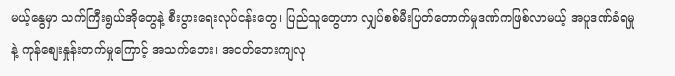မယ့်နွေမှာ သက်ကြီးရွယ်အိုတွေနဲ့ စီးပွားရေးလုပ်ငန်းတွေ၊ ပြည်သူတွေဟာ လျှပ်စစ်မီးပြတ်တောက်မှုဒဏ်ကဖြစ်လာမယ့် အပူဒဏ်ခံရမှုနဲ့ ကုန်စျေးနှုန်းတက်မှုကြောင့် အသက်ဘေး၊ အငတ်ဘေးကျလု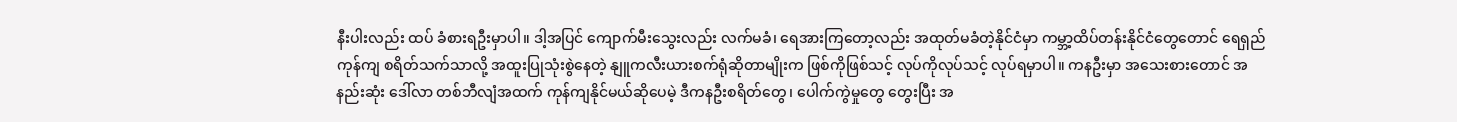နီးပါးလည်း ထပ် ခံစားရဦးမှာပါ။ ဒါ့အပြင် ကျောက်မီးသွေးလည်း လက်မခံ၊ ရေအားကြတော့လည်း အထုတ်မခံတဲ့နိုင်ငံမှာ ကမ္ဘာ့ထိပ်တန်းနိုင်ငံတွေတောင် ရေရှည်ကုန်ကျ စရိတ်သက်သာလို့ အထူးပြုသုံးစွဲနေတဲ့ နျူကလီးယားစက်ရုံဆိုတာမျိုးက ဖြစ်ကိုဖြစ်သင့် လုပ်ကိုလုပ်သင့် လုပ်ရမှာပါ။ ကနဦးမှာ အသေးစားတောင် အနည်းဆုံး ဒေါ်လာ တစ်ဘီလျံအထက် ကုန်ကျနိုင်မယ်ဆိုပေမဲ့ ဒီကနဦးစရိတ်တွေ၊ ပေါက်ကွဲမှုတွေ တွေးပြီး အ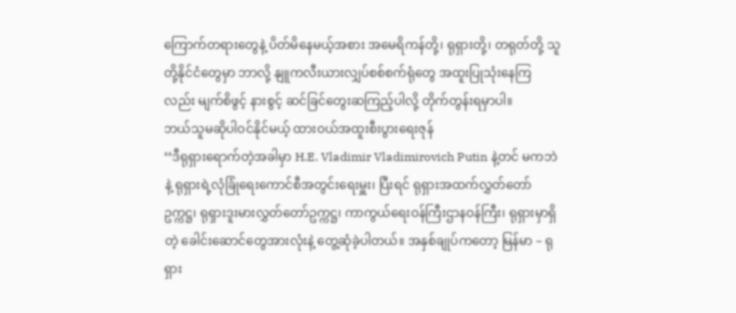ကြောက်တရားတွေနဲ့ ပိတ်မိနေမယ့်အစား အမေရိကန်တို့၊ ရုရှားတို့၊ တရုတ်တို့ သူတို့နိုင်ငံတွေမှာ ဘာလို့ နျူကလီးယားလျှပ်စစ်စက်ရုံတွေ အထူးပြုသုံးနေကြလည်း မျက်စိဖွင့် နားစွင့် ဆင်ခြင်တွေးဆကြည့်ပါလို့ တိုက်တွန်းရမှာပါ။
ဘယ်သူမဆိုပါဝင်နိုင်မယ့် ထားဝယ်အထူးစီးပွားရေးဇုန်
‘‘ဒီရုရှားရောက်တဲ့အခါမှာ H.E. Vladimir Vladimirovich Putin နဲ့တင် မကဘဲနဲ့ ရုရှားရဲ့လုံခြုံရေးကောင်စီအတွင်းရေးမှူး၊ ပြီးရင် ရုရှားအထက်လွှတ်တော်ဥက္ကဋ္ဌ၊ ရုရှားဒူးမားလွှတ်တော်ဥက္ကဋ္ဌ၊ ကာကွယ်ရေးဝန်ကြီးဌာနဝန်ကြီး၊ ရုရှားမှာရှိတဲ့ ခေါင်းဆောင်တွေအားလုံးနဲ့ တွေ့ဆုံခဲ့ပါတယ်။ အနှစ်ချုပ်ကတော့ မြန်မာ – ရုရှား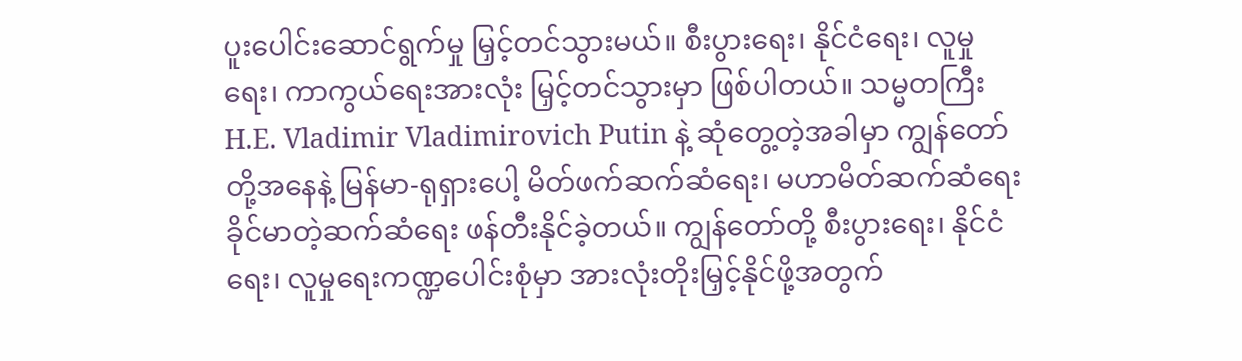ပူးပေါင်းဆောင်ရွက်မှု မြှင့်တင်သွားမယ်။ စီးပွားရေး၊ နိုင်ငံရေး၊ လူမှုရေး၊ ကာကွယ်ရေးအားလုံး မြှင့်တင်သွားမှာ ဖြစ်ပါတယ်။ သမ္မတကြီး H.E. Vladimir Vladimirovich Putin နဲ့ ဆုံတွေ့တဲ့အခါမှာ ကျွန်တော်တို့အနေနဲ့ မြန်မာ-ရုရှားပေါ့ မိတ်ဖက်ဆက်ဆံရေး၊ မဟာမိတ်ဆက်ဆံရေး ခိုင်မာတဲ့ဆက်ဆံရေး ဖန်တီးနိုင်ခဲ့တယ်။ ကျွန်တော်တို့ စီးပွားရေး၊ နိုင်ငံရေး၊ လူမှုရေးကဏ္ဍပေါင်းစုံမှာ အားလုံးတိုးမြှင့်နိုင်ဖို့အတွက်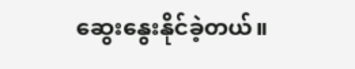ဆွေးနွေးနိုင်ခဲ့တယ်။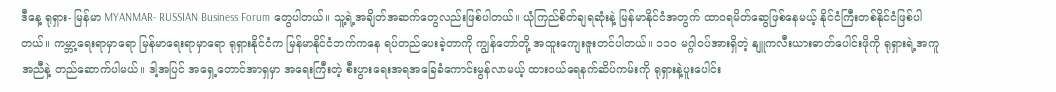ဒီနေ့ ရုရှား- မြန်မာ MYANMAR- RUSSIAN Business Forum တွေပါတယ်။ သူ့ရဲ့အချိတ်အဆက်တွေလည်းဖြစ်ပါတယ်။ ယုံကြည်စိတ်ချရဆုံးနဲ့ မြန်မာနိုင်ငံအတွက် ထာဝရမိတ်ဆွေဖြစ်နေမယ့် နိုင်ငံကြီးတစ်နိုင်ငံဖြစ်ပါတယ်။ ကမ္ဘာ့ရေးရာမှာရော မြန်မာရေးရာမှာရော ရုရှားနိုင်ငံက မြန်မာနိုင်ငံဘက်ကနေ ရပ်တည်ပေးခဲ့တာကို ကျွန်တော်တို့ အထူးကျေးဇူးတင်ပါတယ်။ ၁၁၀ မဂ္ဂါဝပ်အားရှိတဲ့ နျူကလီးယားဓာတ်ပေါင်းဖိုကို ရုရှားရဲ့အကူအညီနဲ့ တည်ဆောက်ပါမယ်။ ဒါ့အပြင် အရှေ့တောင်အာရှမှာ အရေးကြီးတဲ့ စီးပွားရေးအရအခြေခံကောင်းမွန်လာမယ့် ထားဝယ်ရေနက်ဆိပ်ကမ်းကို ရုရှားနဲ့ပူးပေါင်း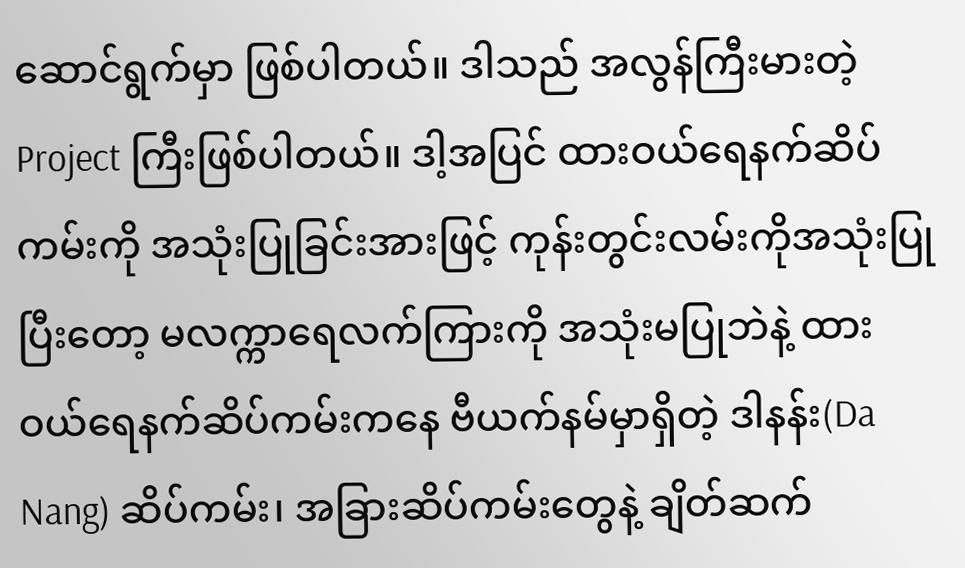ဆောင်ရွက်မှာ ဖြစ်ပါတယ်။ ဒါသည် အလွန်ကြီးမားတဲ့ Project ကြီးဖြစ်ပါတယ်။ ဒါ့အပြင် ထားဝယ်ရေနက်ဆိပ်ကမ်းကို အသုံးပြုခြင်းအားဖြင့် ကုန်းတွင်းလမ်းကိုအသုံးပြုပြီးတော့ မလက္ကာရေလက်ကြားကို အသုံးမပြုဘဲနဲ့ ထားဝယ်ရေနက်ဆိပ်ကမ်းကနေ ဗီယက်နမ်မှာရှိတဲ့ ဒါနန်း(Da Nang) ဆိပ်ကမ်း၊ အခြားဆိပ်ကမ်းတွေနဲ့ ချိတ်ဆက်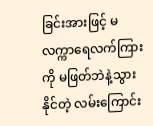ခြင်းအားဖြင့် မလက္ကာရေလက်ကြားကို မဖြတ်ဘဲနဲ့သွားနိုင်တဲ့ လမ်းကြောင်း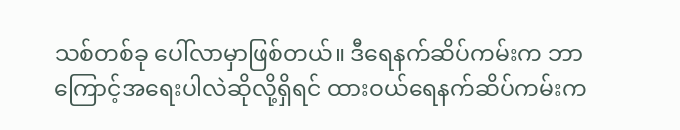သစ်တစ်ခု ပေါ်လာမှာဖြစ်တယ်။ ဒီရေနက်ဆိပ်ကမ်းက ဘာကြောင့်အရေးပါလဲဆိုလို့ရှိရင် ထားဝယ်ရေနက်ဆိပ်ကမ်းက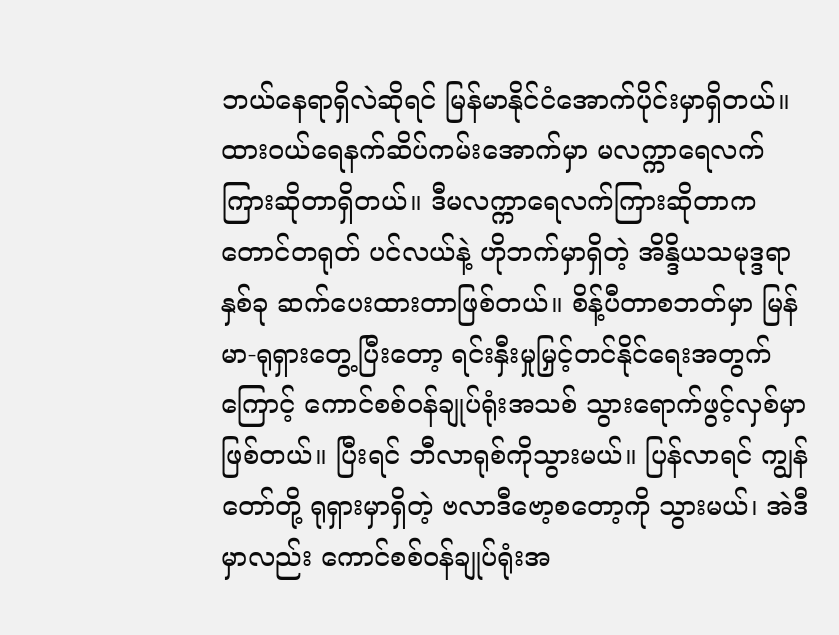ဘယ်နေရာရှိလဲဆိုရင် မြန်မာနိုင်ငံအောက်ပိုင်းမှာရှိတယ်။ ထားဝယ်ရေနက်ဆိပ်ကမ်းအောက်မှာ မလက္ကာရေလက်ကြားဆိုတာရှိတယ်။ ဒီမလက္ကာရေလက်ကြားဆိုတာက တောင်တရုတ် ပင်လယ်နဲ့ ဟိုဘက်မှာရှိတဲ့ အိန္ဒိယသမုဒ္ဒရာနှစ်ခု ဆက်ပေးထားတာဖြစ်တယ်။ စိန့်ပီတာစဘတ်မှာ မြန်မာ-ရုရှားတွေ့ပြီးတော့ ရင်းနှီးမှုမြှင့်တင်နိုင်ရေးအတွက်ကြောင့် ကောင်စစ်ဝန်ချုပ်ရုံးအသစ် သွားရောက်ဖွင့်လှစ်မှာဖြစ်တယ်။ ပြီးရင် ဘီလာရုစ်ကိုသွားမယ်။ ပြန်လာရင် ကျွန်တော်တို့ ရုရှားမှာရှိတဲ့ ဗလာဒီဗော့စတော့ကို သွားမယ်၊ အဲဒီမှာလည်း ကောင်စစ်ဝန်ချုပ်ရုံးအ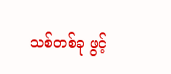သစ်တစ်ခု ဖွင့်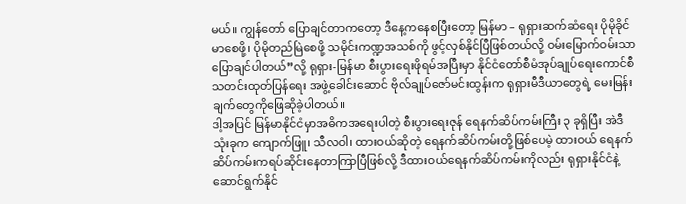မယ်။ ကျွန်တော် ပြောချင်တာကတော့ ဒီနေ့ကနေစပြီးတော့ မြန်မာ – ရုရှားဆက်ဆံရေး ပိုမိုခိုင်မာစေဖို့၊ ပိုမိုတည်မြဲစေဖို့ သမိုင်းကဏ္ဍအသစ်ကို ဖွင့်လှစ်နိုင်ပြီဖြစ်တယ်လို့ ဝမ်းမြောက်ဝမ်းသာပြောချင်ပါတယ်”လို့ ရုရှား-မြန်မာ စီးပွားရေးဖိုရမ်အပြီးမှာ နိုင်ငံတော်စီမံအုပ်ချုပ်ရေးကောင်စီ သတင်းထုတ်ပြန်ရေး အဖွဲ့ခေါင်းဆောင် ဗိုလ်ချုပ်ဇော်မင်းထွန်းက ရုရှားမီဒီယာတွေရဲ့ မေးမြန်းချက်တွေကိုဖြေဆိုခဲ့ပါတယ်။
ဒါ့အပြင် မြန်မာနိုင်ငံမှာအဓိကအရေးပါတဲ့ စီးပွားရေးဇုန် ရေနက်ဆိပ်ကမ်းကြီး ၃ ခုရှိပြီး အဲဒီသုံးခုက ကျောက်ဖြူ၊ သီလဝါ၊ ထားဝယ်ဆိုတဲ့ ရေနက်ဆိပ်ကမ်းတို့ဖြစ်ပေမဲ့ ထားဝယ် ရေနက်ဆိပ်ကမ်းကရပ်ဆိုင်းနေတာကြာပြီဖြစ်လို့ ဒီထားဝယ်ရေနက်ဆိပ်ကမ်းကိုလည်း ရုရှားနိုင်ငံနဲ့ဆောင်ရွက်နိုင်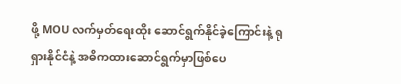ဖို့ MOU လက်မှတ်ရေးထိုး ဆောင်ရွက်နိုင်ခဲ့ကြောင်းနဲ့ ရုရှားနိုင်ငံနဲ့ အဓိကထားဆောင်ရွက်မှာဖြစ်ပေ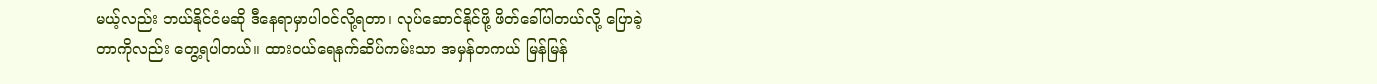မယ့်လည်း ဘယ်နိုင်ငံမဆို ဒီနေရာမှာပါဝင်လို့ရတာ၊ လုပ်ဆောင်နိုင်ဖို့ ဖိတ်ခေါ်ပါတယ်လို့ ပြောခဲ့တာကိုလည်း တွေ့ရပါတယ်။ ထားဝယ်ရေနက်ဆိပ်ကမ်းသာ အမှန်တကယ် မြန်မြန်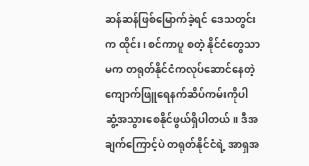ဆန်ဆန်ဖြစ်မြောက်ခဲ့ရင် ဒေသတွင်းက ထိုင်း၊ စင်ကာပူ စတဲ့ နိုင်ငံတွေသာမက တရုတ်နိုင်ငံကလုပ်ဆောင်နေတဲ့ ကျောက်ဖြူရေနက်ဆိပ်ကမ်းကိုပါ ဆွံ့အသွားစေနိုင်ဖွယ်ရှိပါတယ်။ ဒီအချက်ကြောင့်ပဲ တရုတ်နိုင်ငံရဲ့ အာရှအ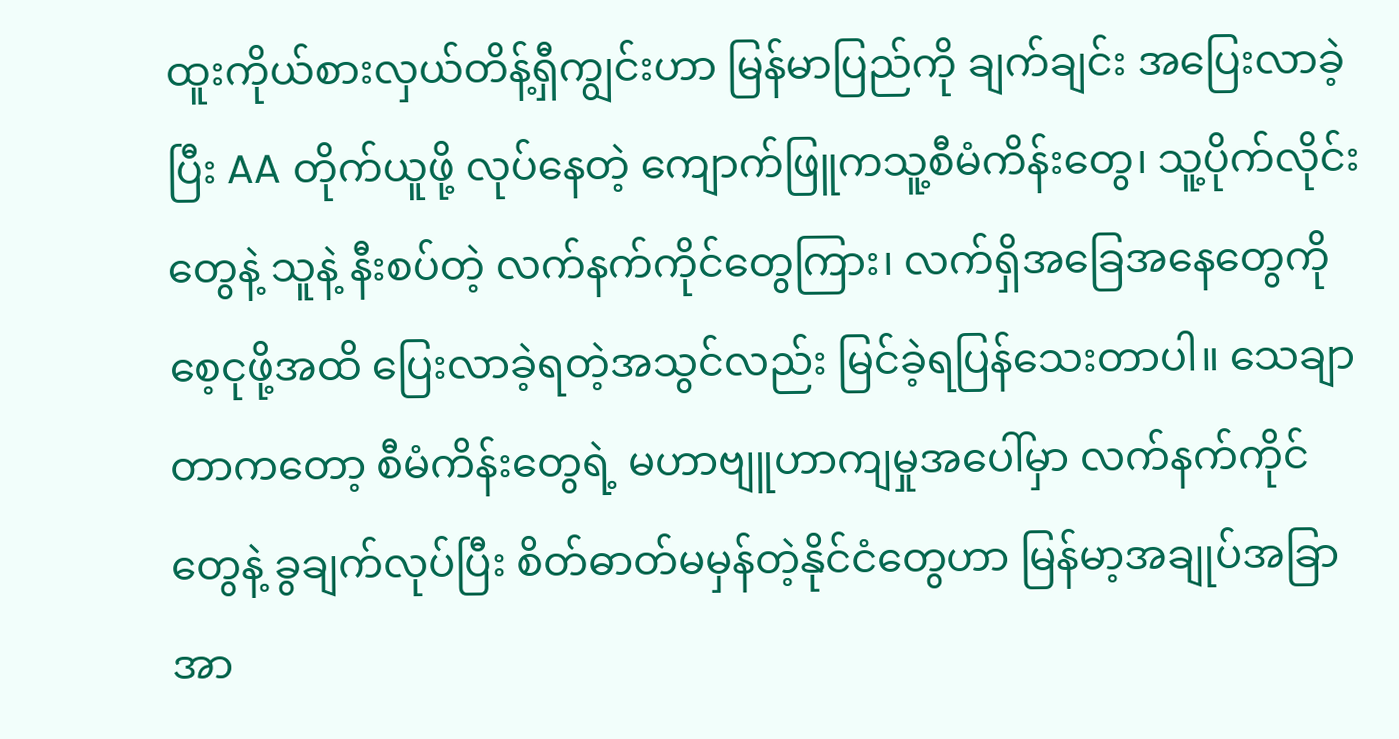ထူးကိုယ်စားလှယ်တိန့်ရှီကျွင်းဟာ မြန်မာပြည်ကို ချက်ချင်း အပြေးလာခဲ့ပြီး AA တိုက်ယူဖို့ လုပ်နေတဲ့ ကျောက်ဖြူကသူ့စီမံကိန်းတွေ၊ သူ့ပိုက်လိုင်းတွေနဲ့ သူနဲ့ နီးစပ်တဲ့ လက်နက်ကိုင်တွေကြား၊ လက်ရှိအခြေအနေတွေကို စေ့ငုဖို့အထိ ပြေးလာခဲ့ရတဲ့အသွင်လည်း မြင်ခဲ့ရပြန်သေးတာပါ။ သေချာတာကတော့ စီမံကိန်းတွေရဲ့ မဟာဗျူဟာကျမှုအပေါ်မှာ လက်နက်ကိုင်တွေနဲ့ ခွချက်လုပ်ပြီး စိတ်ဓာတ်မမှန်တဲ့နိုင်ငံတွေဟာ မြန်မာ့အချုပ်အခြာအာ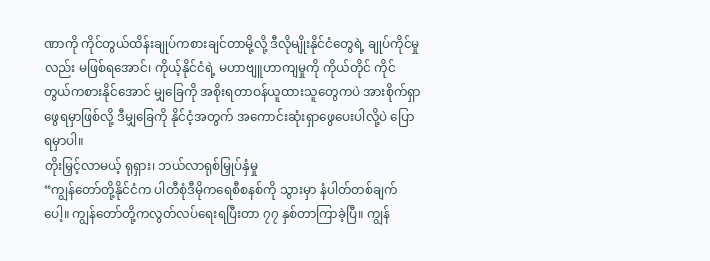ဏာကို ကိုင်တွယ်ထိန်းချုပ်ကစားချင်တာမို့လို့ ဒီလိုမျိုးနိုင်ငံတွေရဲ့ ချုပ်ကိုင်မှုလည်း မဖြစ်ရအောင်၊ ကိုယ့်နိုင်ငံရဲ့ မဟာဗျူဟာကျမှုကို ကိုယ်တိုင် ကိုင်တွယ်ကစားနိုင်အောင် မျှခြေကို အစိုးရတာဝန်ယူထားသူတွေကပဲ အားစိုက်ရှာဖွေရမှာဖြစ်လို့ ဒီမျှခြေကို နိုင်ငံ့အတွက် အကောင်းဆုံးရှာဖွေပေးပါလို့ပဲ ပြောရမှာပါ။
တိုးမြှင့်လာမယ့် ရုရှား၊ ဘယ်လာရုစ်မြှုပ်နှံမှု
“ကျွန်တော်တို့နိုင်ငံက ပါတီစုံဒီမိုကရေစီစနစ်ကို သွားမှာ နံပါတ်တစ်ချက်ပေါ့။ ကျွန်တော်တို့ကလွတ်လပ်ရေးရပြီးတာ ၇၇ နှစ်တာကြာခဲ့ပြီ။ ကျွန်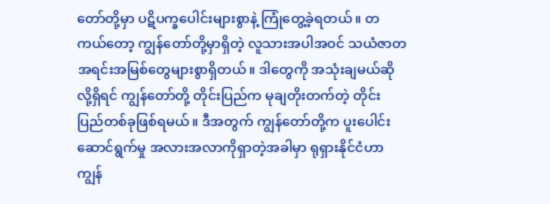တော်တို့မှာ ပဋိပက္ခပေါင်းများစွာနဲ့ ကြုံတွေ့ခဲ့ရတယ်။ တကယ်တော့ ကျွန်တော်တို့မှာရှိတဲ့ လူသားအပါအဝင် သယံဇာတအရင်းအမြစ်တွေများစွာရှိတယ်။ ဒါတွေကို အသုံးချမယ်ဆိုလို့ရှိရင် ကျွန်တော်တို့ တိုင်းပြည်က မုချတိုးတက်တဲ့ တိုင်းပြည်တစ်ခုဖြစ်ရမယ်။ ဒီအတွက် ကျွန်တော်တို့က ပူးပေါင်းဆောင်ရွက်မှု အလားအလာကိုရှာတဲ့အခါမှာ ရုရှားနိုင်ငံဟာ ကျွန်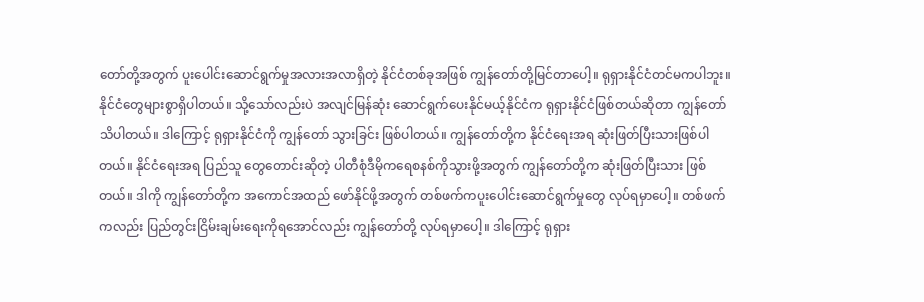တော်တို့အတွက် ပူးပေါင်းဆောင်ရွက်မှုအလားအလာရှိတဲ့ နိုင်ငံတစ်ခုအဖြစ် ကျွန်တော်တို့မြင်တာပေါ့။ ရုရှားနိုင်ငံတင်မကပါဘူး။ နိုင်ငံတွေများစွာရှိပါတယ်။ သို့သော်လည်းပဲ အလျင်မြန်ဆုံး ဆောင်ရွက်ပေးနိုင်မယ့်နိုင်ငံက ရုရှားနိုင်ငံဖြစ်တယ်ဆိုတာ ကျွန်တော်သိပါတယ်။ ဒါကြောင့် ရုရှားနိုင်ငံကို ကျွန်တော် သွားခြင်း ဖြစ်ပါတယ်။ ကျွန်တော်တို့က နိုင်ငံရေးအရ ဆုံးဖြတ်ပြီးသားဖြစ်ပါတယ်။ နိုင်ငံရေးအရ ပြည်သူ တွေတောင်းဆိုတဲ့ ပါတီစုံဒီမိုကရေစနစ်ကိုသွားဖို့အတွက် ကျွန်တော်တို့က ဆုံးဖြတ်ပြီးသား ဖြစ်တယ်။ ဒါကို ကျွန်တော်တို့က အကောင်အထည် ဖော်နိုင်ဖို့အတွက် တစ်ဖက်ကပူးပေါင်းဆောင်ရွက်မှုတွေ လုပ်ရမှာပေါ့။ တစ်ဖက်ကလည်း ပြည်တွင်းငြိမ်းချမ်းရေးကိုရအောင်လည်း ကျွန်တော်တို့ လုပ်ရမှာပေါ့။ ဒါကြောင့် ရုရှား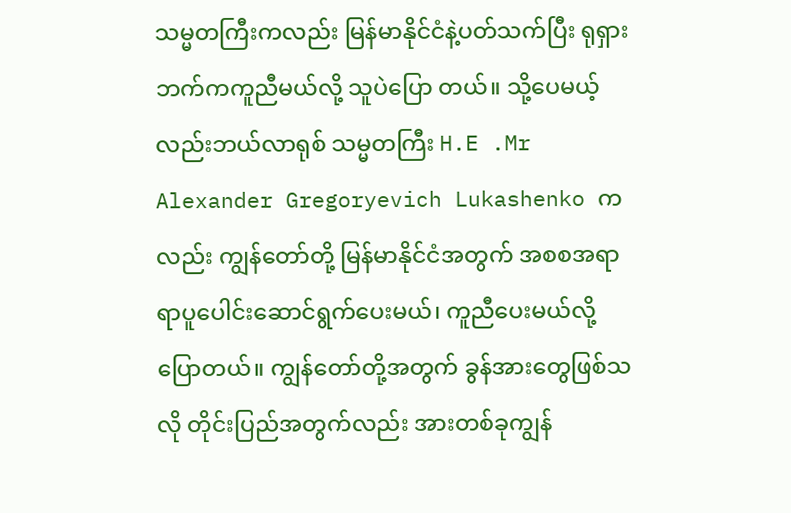သမ္မတကြီးကလည်း မြန်မာနိုင်ငံနဲ့ပတ်သက်ပြီး ရုရှားဘက်ကကူညီမယ်လို့ သူပဲပြော တယ်။ သို့ပေမယ့်လည်းဘယ်လာရုစ် သမ္မတကြီး H.E .Mr Alexander Gregoryevich Lukashenko ကလည်း ကျွန်တော်တို့ မြန်မာနိုင်ငံအတွက် အစစအရာရာပူပေါင်းဆောင်ရွက်ပေးမယ်၊ ကူညီပေးမယ်လို့ ပြောတယ်။ ကျွန်တော်တို့အတွက် ခွန်အားတွေဖြစ်သလို တိုင်းပြည်အတွက်လည်း အားတစ်ခုကျွန်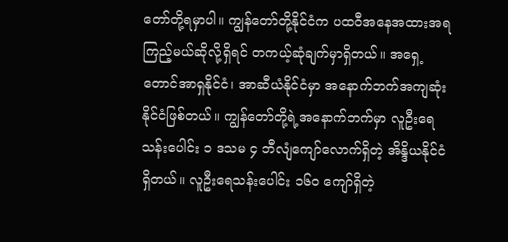တော်တို့ရမှာပါ။ ကျွန်တော်တို့နိုင်ငံက ပထဝီအနေအထားအရ ကြည့်မယ်ဆိုလို့ရှိရင် တကယ့်ဆုံချက်မှာရှိတယ်။ အရှေ့တောင်အာရှနိုင်ငံ၊ အာဆီယံနိုင်ငံမှာ အနောက်ဘက်အကျဆုံး နိုင်ငံဖြစ်တယ်။ ကျွန်တော်တို့ရဲ့အနောက်ဘက်မှာ လူဦးရေသန်းပေါင်း ၁ ဒသမ ၄ ဘီလျံကျော်လောက်ရှိတဲ့ အိန္ဒိယနိုင်ငံရှိတယ်။ လူဦးရေသန်းပေါင်း ၁၆၀ ကျော်ရှိတဲ့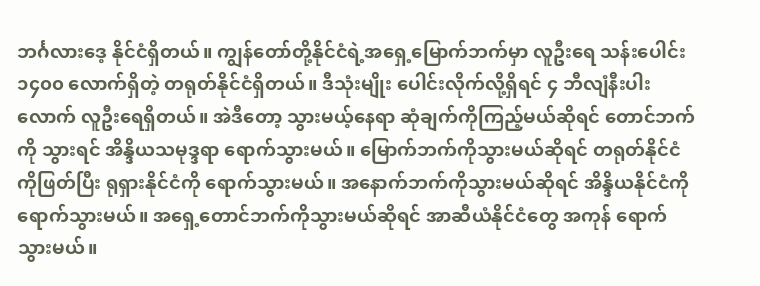ဘင်္ဂလားဒေ့ နိုင်ငံရှိတယ်။ ကျွန်တော်တို့နိုင်ငံရဲ့အရှေ့မြောက်ဘက်မှာ လူဦးရေ သန်းပေါင်း ၁၄၀၀ လောက်ရှိတဲ့ တရုတ်နိုင်ငံရှိတယ်။ ဒီသုံးမျိုး ပေါင်းလိုက်လို့ရှိရင် ၄ ဘီလျံနီးပါးလောက် လူဦးရေရှိတယ်။ အဲဒီတော့ သွားမယ့်နေရာ ဆုံချက်ကိုကြည့်မယ်ဆိုရင် တောင်ဘက်ကို သွားရင် အိန္ဒိယသမုဒ္ဒရာ ရောက်သွားမယ်။ မြောက်ဘက်ကိုသွားမယ်ဆိုရင် တရုတ်နိုင်ငံကိုဖြတ်ပြီး ရုရှားနိုင်ငံကို ရောက်သွားမယ်။ အနောက်ဘက်ကိုသွားမယ်ဆိုရင် အိန္ဒိယနိုင်ငံကို ရောက်သွားမယ်။ အရှေ့တောင်ဘက်ကိုသွားမယ်ဆိုရင် အာဆီယံနိုင်ငံတွေ အကုန် ရောက်သွားမယ်။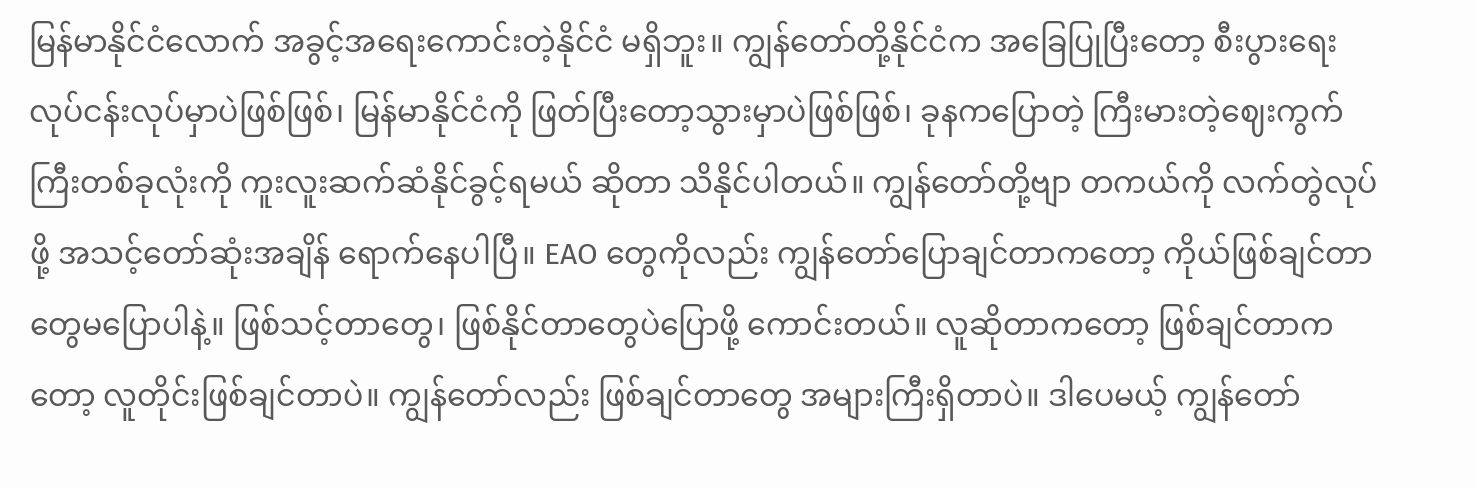မြန်မာနိုင်ငံလောက် အခွင့်အရေးကောင်းတဲ့နိုင်ငံ မရှိဘူး။ ကျွန်တော်တို့နိုင်ငံက အခြေပြုပြီးတော့ စီးပွားရေးလုပ်ငန်းလုပ်မှာပဲဖြစ်ဖြစ်၊ မြန်မာနိုင်ငံကို ဖြတ်ပြီးတော့သွားမှာပဲဖြစ်ဖြစ်၊ ခုနကပြောတဲ့ ကြီးမားတဲ့ဈေးကွက်ကြီးတစ်ခုလုံးကို ကူးလူးဆက်ဆံနိုင်ခွင့်ရမယ် ဆိုတာ သိနိုင်ပါတယ်။ ကျွန်တော်တို့ဗျာ တကယ်ကို လက်တွဲလုပ်ဖို့ အသင့်တော်ဆုံးအချိန် ရောက်နေပါပြီ။ EAO တွေကိုလည်း ကျွန်တော်ပြောချင်တာကတော့ ကိုယ်ဖြစ်ချင်တာတွေမပြောပါနဲ့။ ဖြစ်သင့်တာတွေ၊ ဖြစ်နိုင်တာတွေပဲပြောဖို့ ကောင်းတယ်။ လူဆိုတာကတော့ ဖြစ်ချင်တာကတော့ လူတိုင်းဖြစ်ချင်တာပဲ။ ကျွန်တော်လည်း ဖြစ်ချင်တာတွေ အများကြီးရှိတာပဲ။ ဒါပေမယ့် ကျွန်တော်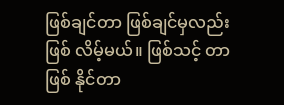ဖြစ်ချင်တာ ဖြစ်ချင်မှလည်းဖြစ် လိမ့်မယ်။ ဖြစ်သင့် တာ ဖြစ် နိုင်တာ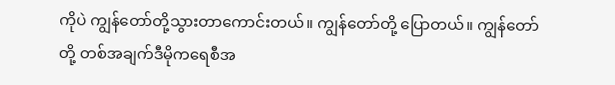ကိုပဲ ကျွန်တော်တို့သွားတာကောင်းတယ်။ ကျွန်တော်တို့ ပြောတယ်။ ကျွန်တော်တို့ တစ်အချက်ဒီမိုကရေစီအ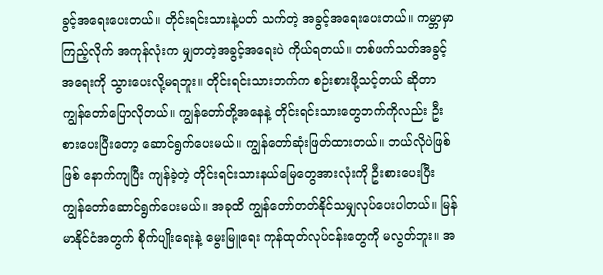ခွင့်အရေးပေးတယ်။ တိုင်းရင်းသားနဲ့ပတ် သက်တဲ့ အခွင့်အရေးပေးတယ်။ ကမ္ဘာမှာကြည့်လိုက် အကုန်လုံးက မျှတတဲ့အခွင့်အရေးပဲ ကိုယ်ရတယ်။ တစ်ဖက်သတ်အခွင့်အရေးကို သွားပေးလို့မရဘူး။ တိုင်းရင်းသားဘက်က စဉ်းစားဖို့သင့်တယ် ဆိုတာ ကျွန်တော်ပြောလိုတယ်။ ကျွန်တော်တို့အနေနဲ့ တိုင်းရင်းသားတွေဘက်ကိုလည်း ဦးစားပေးပြီးတော့ ဆောင်ရွက်ပေးမယ်။ ကျွန်တော်ဆုံးဖြတ်ထားတယ်။ ဘယ်လိုပဲဖြစ်ဖြစ် နောက်ကျပြီး ကျန်ခဲ့တဲ့ တိုင်းရင်းသားနယ်မြေတွေအားလုံးကို ဦးစားပေးပြီး ကျွန်တော်ဆောင်ရွက်ပေးမယ်။ အခုထိ ကျွန်တော်တတ်နိုင်သမျှလုပ်ပေးပါတယ်။ မြန်မာနိုင်ငံအတွက် စိုက်ပျိုးရေးနဲ့ မွေးမြူရေး ကုန်ထုတ်လုပ်ငန်းတွေကို မလွတ်ဘူး။ အ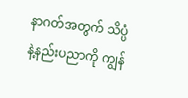နာဂတ်အတွက် သိပ္ပံနဲ့နည်းပညာကို ကျွန်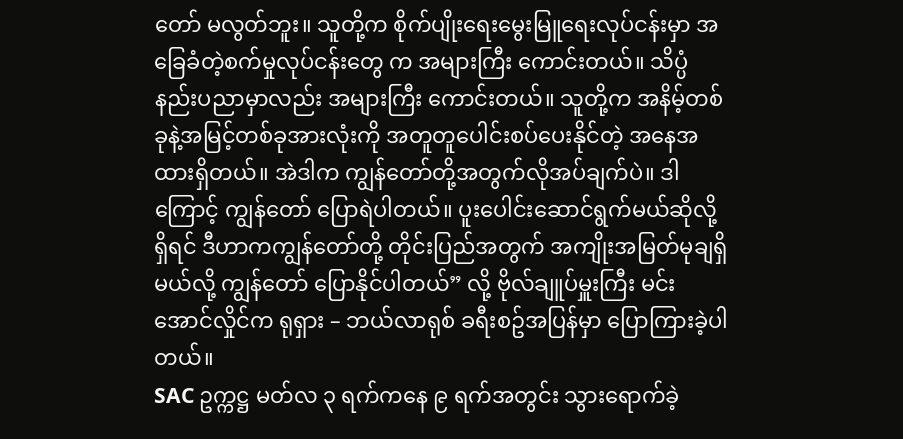တော် မလွတ်ဘူး။ သူတို့က စိုက်ပျိုးရေးမွေးမြူရေးလုပ်ငန်းမှာ အခြေခံတဲ့စက်မှုလုပ်ငန်းတွေ က အများကြီး ကောင်းတယ်။ သိပ္ပံနည်းပညာမှာလည်း အများကြီး ကောင်းတယ်။ သူတို့က အနိမ့်တစ်ခုနဲ့အမြင့်တစ်ခုအားလုံးကို အတူတူပေါင်းစပ်ပေးနိုင်တဲ့ အနေအထားရှိတယ်။ အဲဒါက ကျွန်တော်တို့အတွက်လိုအပ်ချက်ပဲ။ ဒါကြောင့် ကျွန်တော် ပြောရဲပါတယ်။ ပူးပေါင်းဆောင်ရွက်မယ်ဆိုလို့ ရှိရင် ဒီဟာကကျွန်တော်တို့ တိုင်းပြည်အတွက် အကျိုးအမြတ်မုချရှိမယ်လို့ ကျွန်တော် ပြောနိုင်ပါတယ်” လို့ ဗိုလ်ချူပ်မှူးကြီး မင်းအောင်လှိုင်က ရုရှား – ဘယ်လာရုစ် ခရီးစဥ်အပြန်မှာ ပြောကြားခဲ့ပါတယ်။
SAC ဥက္ကဋ္ဌ မတ်လ ၃ ရက်ကနေ ၉ ရက်အတွင်း သွားရောက်ခဲ့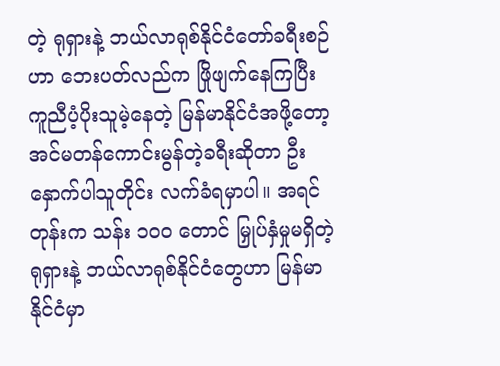တဲ့ ရုရှားနဲ့ ဘယ်လာရုစ်နိုင်ငံတော်ခရီးစဉ်ဟာ ဘေးပတ်လည်က ဖြိုဖျက်နေကြပြီး ကူညီပံ့ပိုးသူမဲ့နေတဲ့ မြန်မာနိုင်ငံအဖို့တော့ အင်မတန်ကောင်းမွန်တဲ့ခရီးဆိုတာ ဦးနှောက်ပါသူတိုင်း လက်ခံရမှာပါ။ အရင်တုန်းက သန်း ၁၀၀ တောင် မြှုပ်နှံမှုမရှိတဲ့ ရုရှားနဲ့ ဘယ်လာရုစ်နိုင်ငံတွေဟာ မြန်မာနိုင်ငံမှာ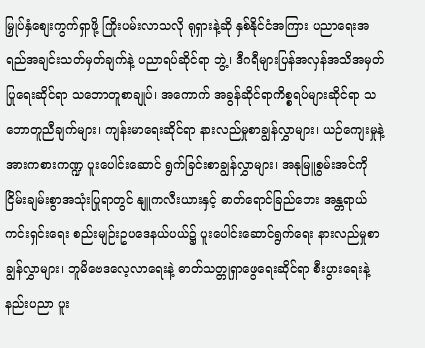မြှုပ်နှံစျေးကွက်ရှာဖို့ ကြိုးပမ်းလာသလို ရုရှားနဲ့ဆို နှစ်နိုင်ငံအကြား ပညာရေးအရည်အချင်းသတ်မှတ်ချက်နဲ့ ပညာရပ်ဆိုင်ရာ ဘွဲ့၊ ဒီဂရီများပြန်အလှန်အသိအမှတ်ပြုရေးဆိုင်ရာ သဘောတူစာချုပ်၊ အကောက် အခွန်ဆိုင်ရာကိစ္စရပ်များဆိုင်ရာ သဘောတူညီချက်များ၊ ကျန်းမာရေးဆိုင်ရာ နားလည်မှုစာချွန်လွှာများ၊ ယဉ်ကျေးမှုနဲ့ အားကစားကဏ္ဍ ပူးပေါင်းဆောင် ရွက်ခြင်းစာချွန်လွှာများ၊ အနုမြူစွမ်းအင်ကို ငြိမ်းချမ်းစွာအသုံးပြုရာတွင် နျူကလီးယားနှင့် ဓာတ်ရောင်ခြည်ဘေး အန္တရာယ်ကင်းရှင်းရေး စည်းမျဉ်းဥပဒေနယ်ပယ်၌ ပူးပေါင်းဆောင်ရွက်ရေး နားလည်မှုစာချွန်လွှာများ၊ ဘူမိဗေဒလေ့လာရေးနဲ့ ဓာတ်သတ္တုရှာဖွေရေးဆိုင်ရာ စီးပွားရေးနဲ့နည်းပညာ ပူး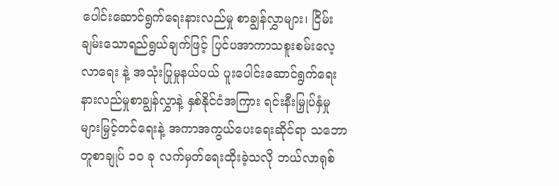ပေါင်းဆောင်ရွက်ရေးနားလည်မှု စာချွန်လွှာများ၊ ငြိမ်းချမ်းသောရည်ရွယ်ချက်ဖြင့် ပြင်ပအာကာသစူးစမ်းလေ့လာရေး နဲ့ အသုံးပြုမှုနယ်ပယ် ပူးပေါင်းဆောင်ရွက်ရေးနားလည်မှုစာချွန်လွှာနဲ့ နှစ်နိုင်ငံအကြား ရင်းနီးမြှုပ်နှံမှုများမြှင့်တင်ရေးနဲ့ အကာအကွယ်ပေးရေးဆိုင်ရာ သဘောတူစာချုပ် ၁၀ ခု လက်မှတ်ရေးထိုးခဲ့သလို ဘယ်လာရုစ်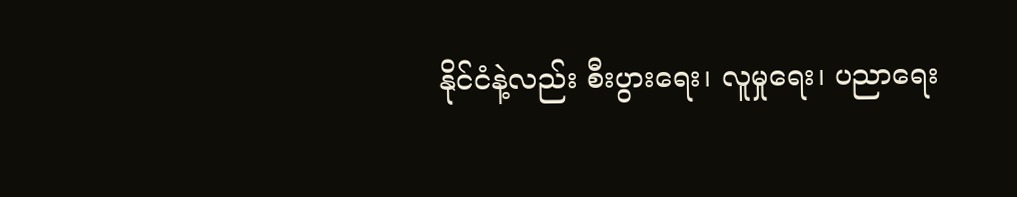နိုင်ငံနဲ့လည်း စီးပွားရေး၊ လူမှုရေး၊ ပညာရေး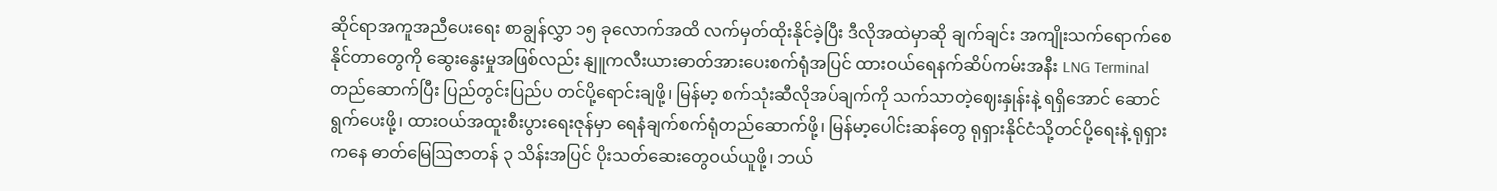ဆိုင်ရာအကူအညီပေးရေး စာချွန်လွှာ ၁၅ ခုလောက်အထိ လက်မှတ်ထိုးနိုင်ခဲ့ပြီး ဒီလိုအထဲမှာဆို ချက်ချင်း အကျိုးသက်ရောက်စေနိုင်တာတွေကို ဆွေးနွေးမှုအဖြစ်လည်း နျူကလီးယားဓာတ်အားပေးစက်ရုံအပြင် ထားဝယ်ရေနက်ဆိပ်ကမ်းအနီး LNG Terminal တည်ဆောက်ပြီး ပြည်တွင်းပြည်ပ တင်ပို့ရောင်းချဖို့၊ မြန်မာ့ စက်သုံးဆီလိုအပ်ချက်ကို သက်သာတဲ့ဈေးနှုန်းနဲ့ ရရှိအောင် ဆောင်ရွက်ပေးဖို့၊ ထားဝယ်အထူးစီးပွားရေးဇုန်မှာ ရေနံချက်စက်ရုံတည်ဆောက်ဖို့၊ မြန်မာ့ပေါင်းဆန်တွေ ရုရှားနိုင်ငံသို့တင်ပို့ရေးနဲ့ ရုရှားကနေ ဓာတ်မြေဩဇာတန် ၃ သိန်းအပြင် ပိုးသတ်ဆေးတွေဝယ်ယူဖို့၊ ဘယ်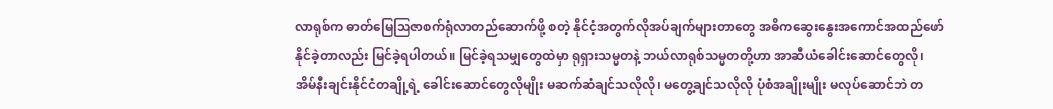လာရုစ်က ဓာတ်မြေဩဇာစက်ရုံလာတည်ဆောက်ဖို့ စတဲ့ နိုင်ငံ့အတွက်လိုအပ်ချက်များတာတွေ အဓိကဆွေးနွေးအကောင်အထည်ဖော်နိုင်ခဲ့တာလည်း မြင်ခဲ့ရပါတယ်။ မြင်ခဲ့ရသမျှတွေထဲမှာ ရုရှားသမ္မတနဲ့ ဘယ်လာရုစ်သမ္မတတို့ဟာ အာဆီယံခေါင်းဆောင်တွေလို၊ အိမ်နီးချင်းနိုင်ငံတချို့ရဲ့ ခေါင်းဆောင်တွေလိုမျိုး မဆက်ဆံချင်သလိုလို၊ မတွေ့ချင်သလိုလို ပုံစံအချိုးမျိုး မလုပ်ဆောင်ဘဲ တ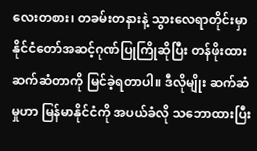လေးတစား၊ တခမ်းတနားနဲ့ သွားလေရာတိုင်းမှာ နိုင်ငံတော်အဆင့်ဂုဏ်ပြုကြိုဆိုပြီး တန်ဖိုးထားဆက်ဆံတာကို မြင်ခဲ့ရတာပါ။ ဒီလိုမျိုး ဆက်ဆံမှုဟာ မြန်မာနိုင်ငံကို အပယ်ခံလို သဘောထားပြီး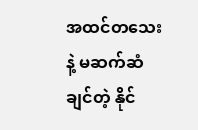အထင်တသေးနဲ့ မဆက်ဆံချင်တဲ့ နိုင်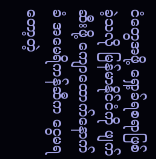ငံတွေအဖို့ ရှော့ခ်ရစရာဖြစ်ခဲ့သလို မြန်မာနိုင်ငံကို ဖျက်ဆီးဖို့ ကျောထောက်နောက်ခံ အမေရိကန်ဆီက ငွေမရတော့တဲ့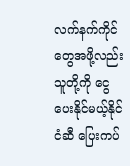လက်နက်ကိုင်တွေအဖို့လည်း သူတို့ကို ငွေပေးနိုင်မယ့်နိုင်ငံဆီ ပြေးကပ်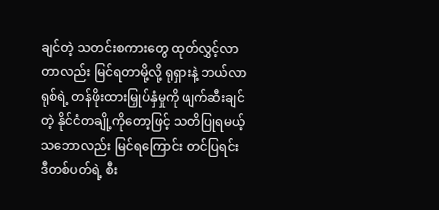ချင်တဲ့ သတင်းစကားတွေ ထုတ်လွှင့်လာတာလည်း မြင်ရတာမို့လို့ ရုရှားနဲ့ ဘယ်လာရုစ်ရဲ့ တန်ဖိုးထားမြှုပ်နှံမှုကို ဖျက်ဆီးချင်တဲ့ နိုင်ငံတချို့ကိုတော့ဖြင့် သတိပြုရမယ့်သဘောလည်း မြင်ရကြောင်း တင်ပြရင်း ဒီတစ်ပတ်ရဲ့ စီး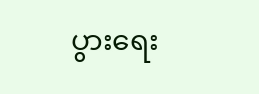ပွားရေး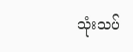သုံးသပ်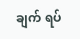ချက် ရပ်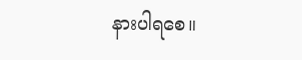နားပါရစေ။